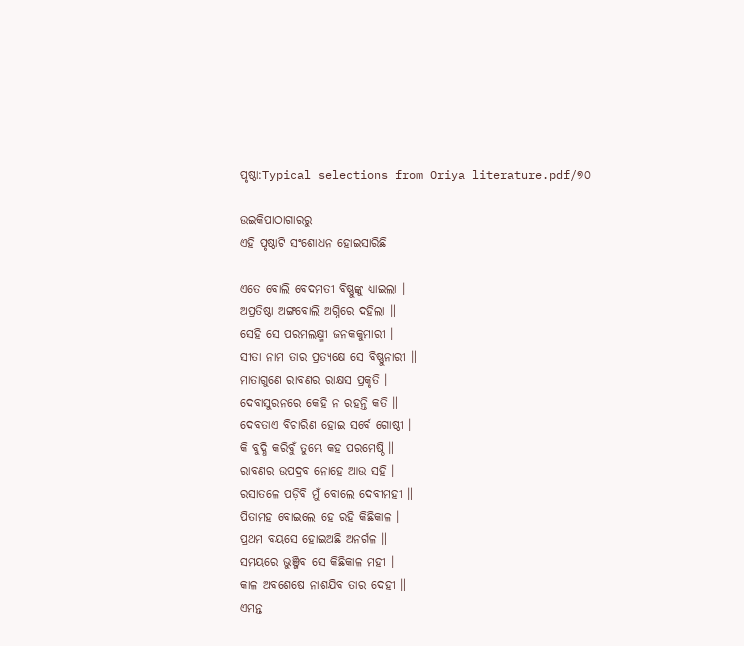ପୃଷ୍ଠା:Typical selections from Oriya literature.pdf/୭୦

ଉଇକିପାଠାଗାର‌ରୁ
ଏହି ପୃଷ୍ଠାଟି ସଂଶୋଧନ ହୋଇସାରିଛି

ଏତେ ବୋଲି ବେଦମତୀ ବିଷ୍ଣୁଙ୍କୁ ଧ୍ୟାଇଲା ।
ଅପ୍ରତିଷ୍ଠା ଅଙ୍ଗବୋଲି ଅଗ୍ନିରେ ଦହିଲା ॥
ସେହି ସେ ପରମଲକ୍ଷ୍ମୀ ଜନକକୁମାରୀ ।
ସୀତା ନାମ ତାର ପ୍ରତ୍ୟକ୍ଷେ ସେ ବିଷ୍ଣୁନାରୀ ॥
ମାତାଗୁଣେ ରାବଣର ରାକ୍ଷସ ପ୍ରକୃତି ।
ଦେବାସୁରନରେ କେହି ନ ରହନ୍ତି କତି ॥
ଦେବତାଏ ବିଚାରିଣ ହୋଇ ସର୍ବେ ଗୋଷ୍ଠୀ ।
କି ବୁଦ୍ଧି କରିବୁଁ ତୁମ୍ଭେ କହ ପରମେଷ୍ଠି ॥
ରାବଣର ଉପଦ୍ରବ ନୋହେ ଆଉ ସହି ।
ରସାତଳେ ପଡ଼ିବି ମୁଁ ବୋଲେ ଦେବୀମହୀ ॥
ପିତାମହ ବୋଇଲେ ହେ ରହି କିଛିକାଳ ।
ପ୍ରଥମ ବୟସେ ହୋଇଅଛି ଅନର୍ଗଳ ॥
ସମୟରେ ଭୁଞ୍ଜିବ ସେ କିଛିକାଳ ମହୀ ।
କାଳ ଅବଶେଷେ ନାଶଯିବ ତାର ଦେହୀ ॥
ଏମନ୍ତ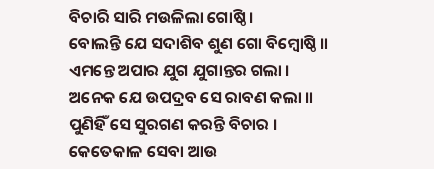ବିଚାରି ସାରି ମଉଳିଲା ଗୋଷ୍ଠି ।
ବୋଲନ୍ତି ଯେ ସଦାଶିବ ଶୁଣ ଗୋ ବିମ୍ବୋଷ୍ଠି ॥
ଏମନ୍ତେ ଅପାର ଯୁଗ ଯୁଗାନ୍ତର ଗଲା ।
ଅନେକ ଯେ ଉପଦ୍ରବ ସେ ରାବଣ କଲା ॥
ପୁଣିହିଁ ସେ ସୁରଗଣ କରନ୍ତି ବିଚାର ।
କେତେକାଳ ସେବା ଆଉ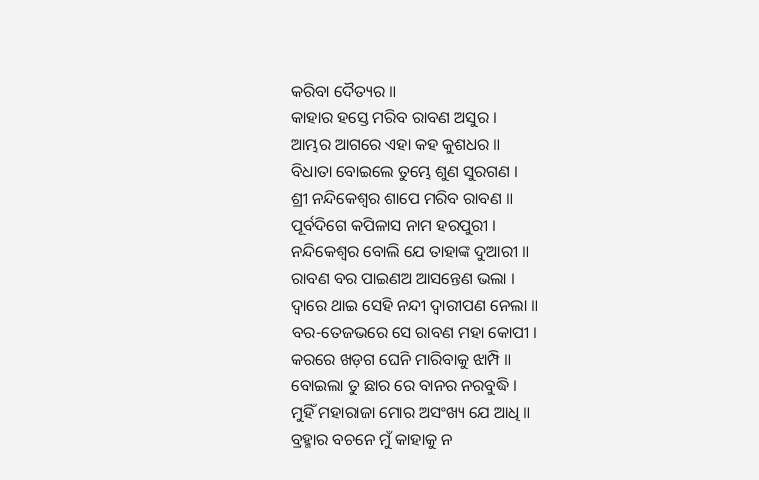କରିବା ଦୈତ୍ୟର ॥
କାହାର ହସ୍ତେ ମରିବ ରାବଣ ଅସୁର ।
ଆମ୍ଭର ଆଗରେ ଏହା କହ କୁଶଧର ॥
ବିଧାତା ବୋଇଲେ ତୁମ୍ଭେ ଶୁଣ ସୁରଗଣ ।
ଶ୍ରୀ ନନ୍ଦିକେଶ୍ବର ଶାପେ ମରିବ ରାବଣ ॥
ପୂର୍ବଦିଗେ କପିଳାସ ନାମ ହରପୁରୀ ।
ନନ୍ଦିକେଶ୍ବର ବୋଲି ଯେ ତାହାଙ୍କ ଦୁଆରୀ ॥
ରାବଣ ବର ପାଇଣଅ ଆସନ୍ତେଣ ଭଲା ।
ଦ୍ବାରେ ଥାଇ ସେହି ନନ୍ଦୀ ଦ୍ବାରୀପଣ ନେଲା ॥
ବର-ତେଜଭରେ ସେ ରାବଣ ମହା କୋପୀ ।
କରରେ ଖଡ଼ଗ ଘେନି ମାରିବାକୁ ଝାମ୍ପି ॥
ବୋଇଲା ତୁ ଛାର ରେ ବାନର ନରବୁଦ୍ଧି ।
ମୁହିଁ ମହାରାଜା ମୋର ଅସଂଖ୍ୟ ଯେ ଆଧି ॥
ବ୍ରହ୍ମାର ବଚନେ ମୁଁ କାହାକୁ ନ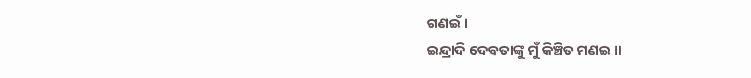ଗଣଇଁ ।
ଇନ୍ଦ୍ରାଦି ଦେବତାଙ୍କୁ ମୁଁ କିଞ୍ଚିତ ମଣଇ ॥